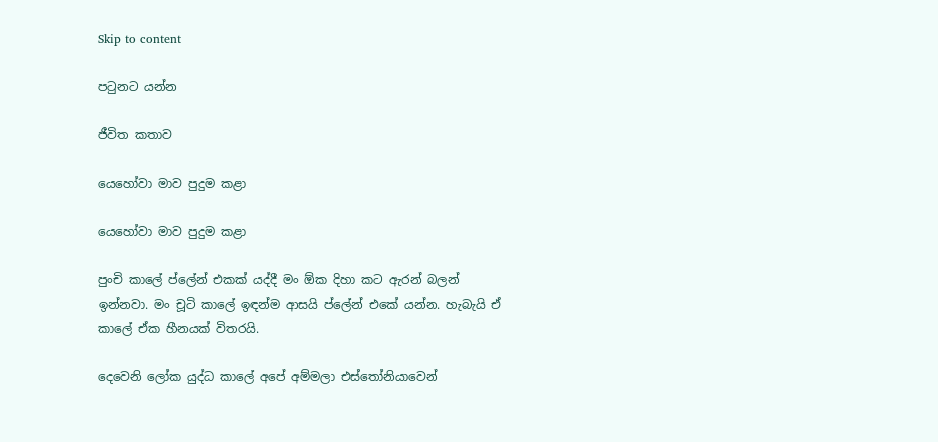Skip to content

පටුනට යන්න

ජීවිත කතාව

යෙහෝවා මාව පුදුම කළා

යෙහෝවා මාව පුදුම කළා

පුංචි කාලේ ප්ලේන් එකක් යද්දී මං ඕක දිහා කට ඇරන් බලන් ඉන්නවා. මං චූටි කාලේ ඉඳන්ම ආසයි ප්ලේන් එකේ යන්න. හැබැයි ඒ කාලේ ඒක හීනයක් විතරයි.

දෙවෙනි ලෝක යුද්ධ කාලේ අපේ අම්මලා එස්තෝනියාවෙන්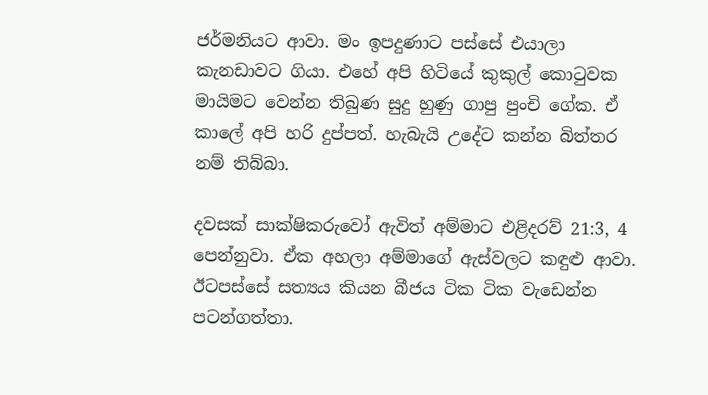ජර්මනියට ආවා. මං ඉපදුණාට පස්සේ එයාලා කැනඩාවට ගියා. එහේ අපි හිටියේ කුකුල් කොටුවක මායිමට වෙන්න තිබුණ සුදු හුණු ගාපු පුංචි ගේක. ඒ කාලේ අපි හරි දුප්පත්. හැබැයි උදේට කන්න බිත්තර නම් තිබ්බා.

දවසක් සාක්ෂිකරුවෝ ඇවිත් අම්මාට එළිදරව් 21:3, 4 පෙන්නුවා. ඒක අහලා අම්මාගේ ඇස්වලට කඳුළු ආවා. ඊටපස්සේ සත්‍යය කියන බීජය ටික ටික වැඩෙන්න පටන්ගත්තා.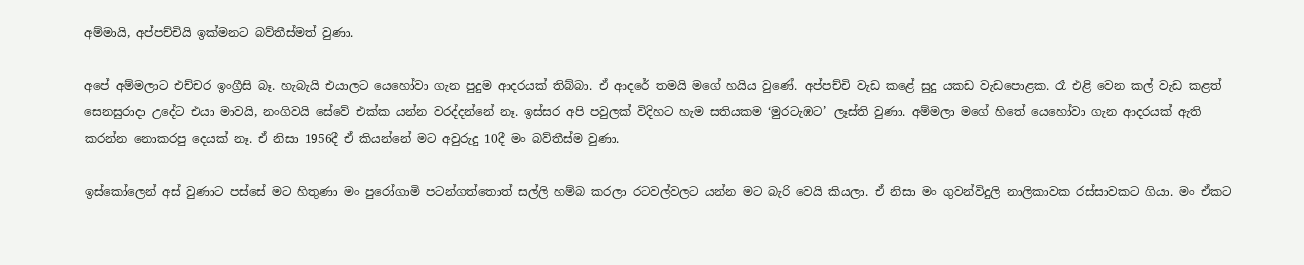අම්මායි, අප්පච්චියි ඉක්මනට බව්තීස්මත් වුණා.

අපේ අම්මලාට එච්චර ඉංග්‍රීසි බෑ. හැබැයි එයාලට යෙහෝවා ගැන පුදුම ආදරයක් තිබ්බා. ඒ ආදරේ තමයි මගේ හයිය වුණේ. අප්පච්චි වැඩ කළේ සුදු යකඩ වැඩපොළක. රෑ එළි වෙන කල් වැඩ කළත් සෙනසුරාදා උදේට එයා මාවයි, නංගිවයි සේවේ එක්ක යන්න වරද්දන්නේ නෑ. ඉස්සර අපි පවුලක් විදිහට හැම සතියකම ‘මුරටැඹට’ ලෑස්ති වුණා. අම්මලා මගේ හිතේ යෙහෝවා ගැන ආදරයක් ඇති කරන්න නොකරපු දෙයක් නෑ. ඒ නිසා 1956දී ඒ කියන්නේ මට අවුරුදු 10දී මං බව්තීස්ම වුණා.

ඉස්කෝලෙන් අස් වුණාට පස්සේ මට හිතුණා මං පුරෝගාමි පටන්ගත්තොත් සල්ලි හම්බ කරලා රටවල්වලට යන්න මට බැරි වෙයි කියලා. ඒ නිසා මං ගුවන්විදුලි නාලිකාවක රස්සාවකට ගියා. මං ඒකට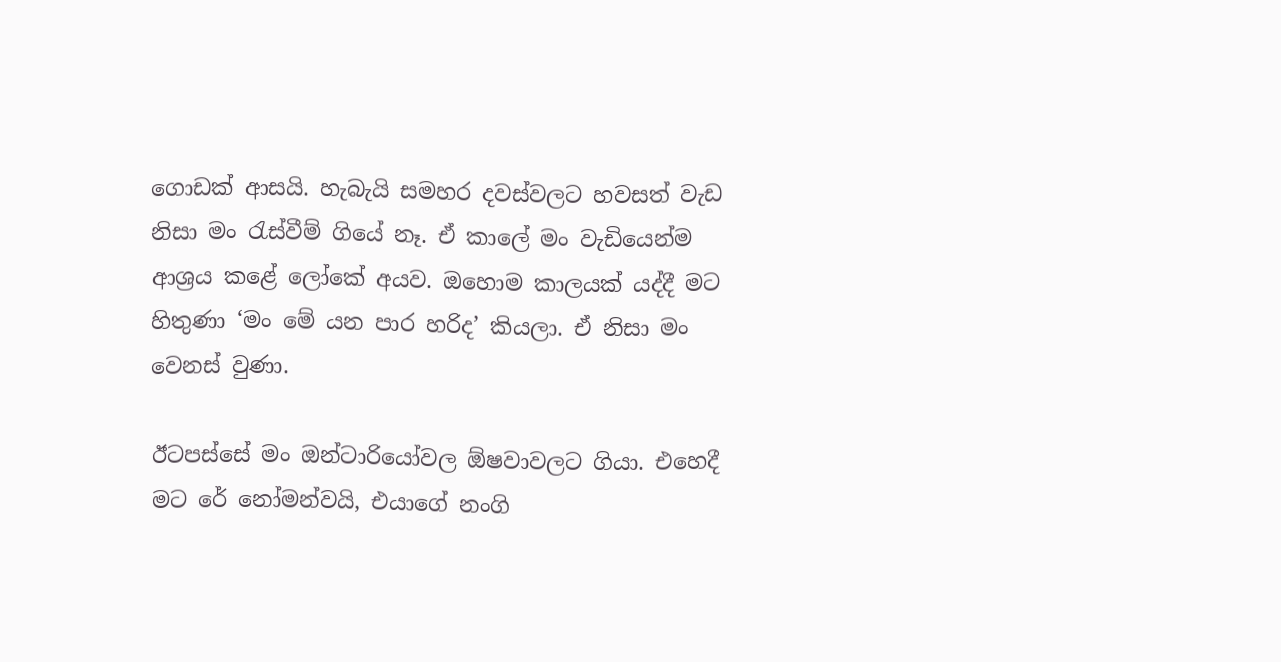ගොඩක් ආසයි. හැබැයි සමහර දවස්වලට හවසත් වැඩ නිසා මං රැස්වීම් ගියේ නෑ. ඒ කාලේ මං වැඩියෙන්ම ආශ්‍රය කළේ ලෝකේ අයව. ඔහොම කාලයක් යද්දී මට හිතුණා ‘මං මේ යන පාර හරිද’ කියලා. ඒ නිසා මං වෙනස් වුණා.

ඊටපස්සේ මං ඔන්ටාරියෝවල ඕෂවාවලට ගියා. එහෙදී මට රේ නෝමන්වයි, එයාගේ නංගි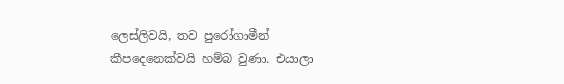ලෙස්ලිවයි, තව පුරෝගාමීන් කීපදෙනෙක්වයි හම්බ වුණා. එයාලා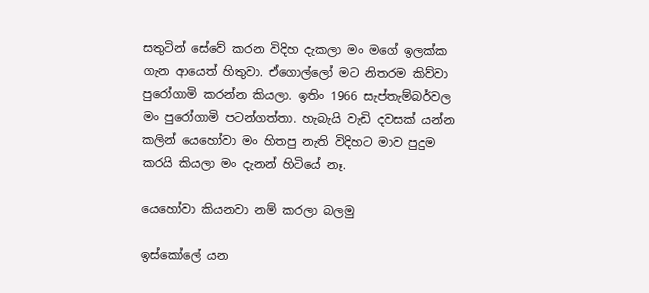සතුටින් සේවේ කරන විදිහ දැකලා මං මගේ ඉලක්ක ගැන ආයෙත් හිතුවා. ඒගොල්ලෝ මට නිතරම කිව්වා පුරෝගාමි කරන්න කියලා. ඉතිං 1966 සැප්තැම්බර්වල මං පුරෝගාමි පටන්ගත්තා. හැබැයි වැඩි දවසක් යන්න කලින් යෙහෝවා මං හිතපු නැති විදිහට මාව පුදුම කරයි කියලා මං දැනන් හිටියේ නෑ.

යෙහෝවා කියනවා නම් කරලා බලමු

ඉස්කෝලේ යන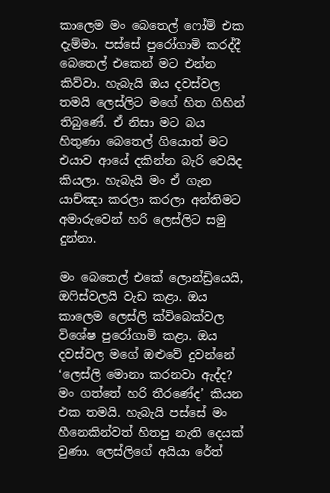කාලෙම මං බෙතෙල් ෆෝම් එක දැම්මා. පස්සේ පුරෝගාමි කරද්දී බෙතෙල් එකෙන් මට එන්න කිව්වා. හැබැයි ඔය දවස්වල තමයි ලෙස්ලිට මගේ හිත ගිහින් තිබුණේ. ඒ නිසා මට බය හිතුණා බෙතෙල් ගියොත් මට එයාව ආයේ දකින්න බැරි වෙයිද කියලා. හැබැයි මං ඒ ගැන යාච්ඤා කරලා කරලා අන්තිමට අමාරුවෙන් හරි ලෙස්ලිට සමු දුන්නා.

මං බෙතෙල් එකේ ලොන්ඩ්‍රියෙයි, ඔෆිස්වලයි වැඩ කළා. ඔය කාලෙම ලෙස්ලි ක්විබෙක්වල විශේෂ පුරෝගාමි කළා. ඔය දවස්වල මගේ ඔළුවේ දුවන්නේ ‘ලෙස්ලි මොනා කරනවා ඇද්ද? මං ගත්තේ හරි තීරණේද’ කියන එක තමයි. හැබැයි පස්සේ මං හීනෙකින්වත් හිතපු නැති දෙයක් වුණා. ලෙස්ලිගේ අයියා රේත්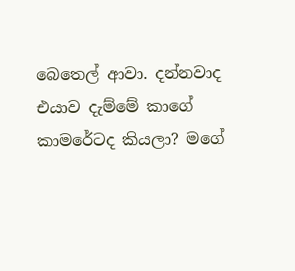බෙතෙල් ආවා. දන්නවාද එයාව දැම්මේ කාගේ කාමරේටද කියලා? මගේ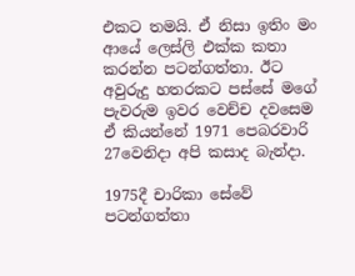එකට තමයි. ඒ නිසා ඉතිං මං ආයේ ලෙස්ලි එක්ක කතා කරන්න පටන්ගත්තා. ඊට අවුරුදු හතරකට පස්සේ මගේ පැවරුම ඉවර වෙච්ච දවසෙම ඒ කියන්නේ 1971 පෙබරවාරි 27වෙනිදා අපි කසාද බැන්දා.

1975දී චාරිකා සේවේ පටන්ගත්තා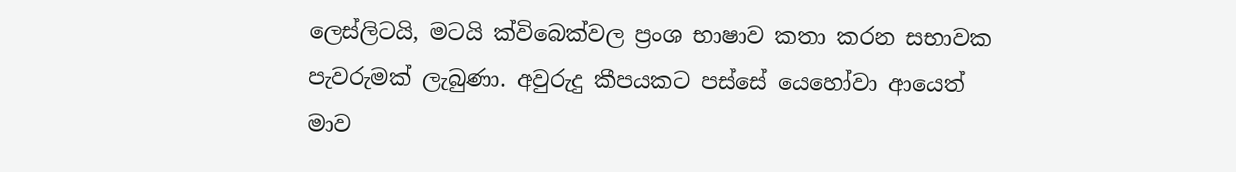ලෙස්ලිටයි, මටයි ක්විබෙක්වල ප්‍රංශ භාෂාව කතා කරන සභාවක පැවරුමක් ලැබුණා. අවුරුදු කීපයකට පස්සේ යෙහෝවා ආයෙත් මාව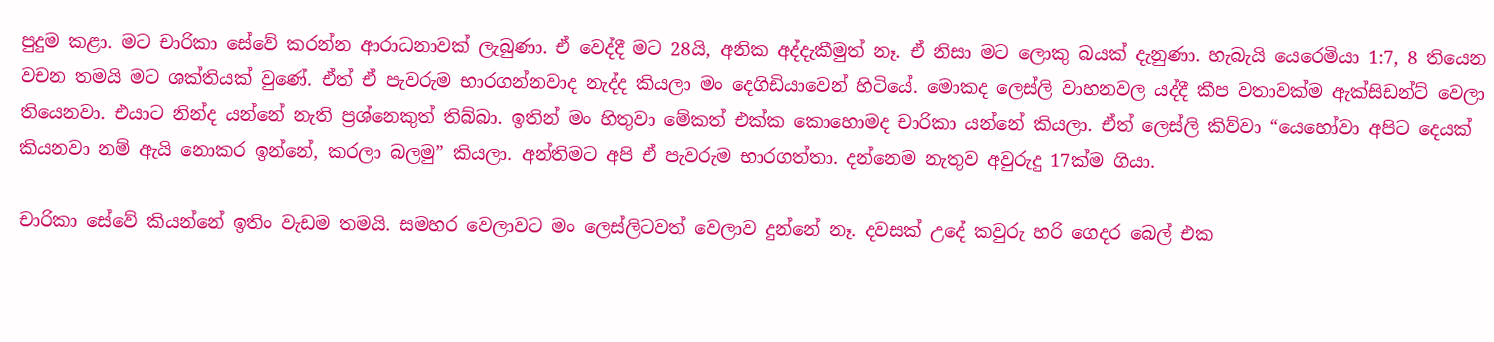පුදුම කළා. මට චාරිකා සේවේ කරන්න ආරාධනාවක් ලැබුණා. ඒ වෙද්දී මට 28යි, අනික අද්දැකීමුත් නෑ. ඒ නිසා මට ලොකු බයක් දැනුණා. හැබැයි යෙරෙමියා 1:7, 8 තියෙන වචන තමයි මට ශක්තියක් වුණේ. ඒත් ඒ පැවරුම භාරගන්නවාද නැද්ද කියලා මං දෙගිඩියාවෙන් හිටියේ. මොකද ලෙස්ලි වාහනවල යද්දී කීප වතාවක්ම ඇක්සිඩන්ට් වෙලා තියෙනවා. එයාට නින්ද යන්නේ නැති ප්‍රශ්නෙකුත් තිබ්බා. ඉතින් මං හිතුවා මේකත් එක්ක කොහොමද චාරිකා යන්නේ කියලා. ඒත් ලෙස්ලි කිව්වා “යෙහෝවා අපිට දෙයක් කියනවා නම් ඇයි නොකර ඉන්නේ, කරලා බලමු” කියලා. අන්තිමට අපි ඒ පැවරුම භාරගත්තා. දන්නෙම නැතුව අවුරුදු 17ක්ම ගියා.

චාරිකා සේවේ කියන්නේ ඉතිං වැඩම තමයි. සමහර වෙලාවට මං ලෙස්ලිටවත් වෙලාව දුන්නේ නෑ. දවසක් උදේ කවුරු හරි ගෙදර බෙල් එක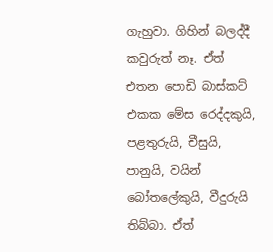ගැහුවා. ගිහින් බලද්දී කවුරුත් නෑ. ඒත් එතන පොඩි බාස්කට් එකක මේස රෙද්දකුයි, පළතුරුයි, චීසුයි, පානුයි, වයින් බෝතලේකුයි, වීදුරුයි තිබ්බා. ඒත්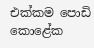එක්කම පොඩි කොළේක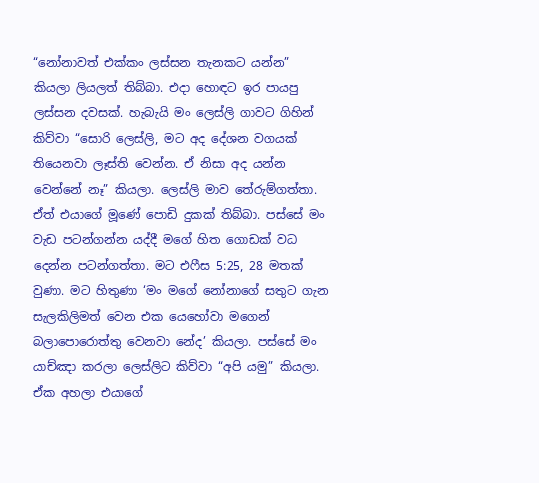“නෝනාවත් එක්කං ලස්සන තැනකට යන්න” කියලා ලියලත් තිබ්බා. එදා හොඳට ඉර පායපු ලස්සන දවසක්. හැබැයි මං ලෙස්ලි ගාවට ගිහින් කිව්වා “සොරි ලෙස්ලි, මට අද දේශන වගයක් තියෙනවා ලෑස්ති වෙන්න. ඒ නිසා අද යන්න වෙන්නේ නෑ” කියලා. ලෙස්ලි මාව තේරුම්ගත්තා. ඒත් එයාගේ මූණේ පොඩි දුකක් තිබ්බා. පස්සේ මං වැඩ පටන්ගන්න යද්දී මගේ හිත ගොඩක් වධ දෙන්න පටන්ගත්තා. මට එෆීස 5:25, 28 මතක් වුණා. මට හිතුණා ‘මං මගේ නෝනාගේ සතුට ගැන සැලකිලිමත් වෙන එක යෙහෝවා මගෙන් බලාපොරොත්තු වෙනවා නේද’ කියලා. පස්සේ මං යාච්ඤා කරලා ලෙස්ලිට කිව්වා “අපි යමු” කියලා. ඒක අහලා එයාගේ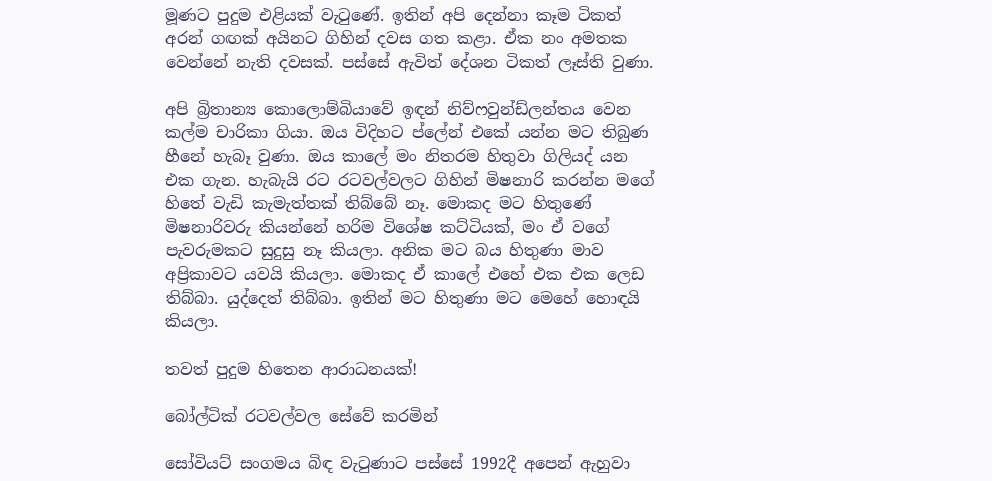මූණට පුදුම එළියක් වැටුණේ. ඉතින් අපි දෙන්නා කෑම ටිකත් අරන් ගඟක් අයිනට ගිහින් දවස ගත කළා. ඒක නං අමතක වෙන්නේ නැති දවසක්. පස්සේ ඇවිත් දේශන ටිකත් ලෑස්ති වුණා.

අපි බ්‍රිතාන්‍ය කොලොම්බියාවේ ඉඳන් නිව්ෆවුන්ඩ්ලන්තය වෙන කල්ම චාරිකා ගියා. ඔය විදිහට ප්ලේන් එකේ යන්න මට තිබුණ හීනේ හැබෑ වුණා. ඔය කාලේ මං නිතරම හිතුවා ගිලියද් යන එක ගැන. හැබැයි රට රටවල්වලට ගිහින් මිෂනාරි කරන්න මගේ හිතේ වැඩි කැමැත්තක් තිබ්බේ නෑ. මොකද මට හිතුණේ මිෂනාරිවරු කියන්නේ හරිම විශේෂ කට්ටියක්, මං ඒ වගේ පැවරුමකට සුදුසු නෑ කියලා. අනික මට බය හිතුණා මාව අප්‍රිකාවට යවයි කියලා. මොකද ඒ කාලේ එහේ එක එක ලෙඩ තිබ්බා. යුද්දෙත් තිබ්බා. ඉතින් මට හිතුණා මට මෙහේ හොඳයි කියලා.

තවත් පුදුම හිතෙන ආරාධනයක්!

බෝල්ටික් රටවල්වල සේවේ කරමින්

සෝවියට් සංගමය බිඳ වැටුණාට පස්සේ 1992දී අපෙන් ඇහුවා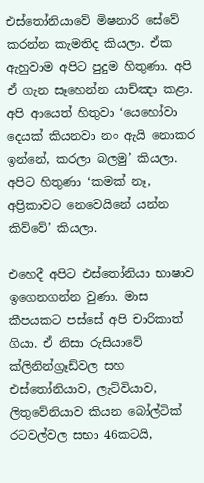එස්තෝනියාවේ මිෂනාරි සේවේ කරන්න කැමතිද කියලා. ඒක ඇහුවාම අපිට පුදුම හිතුණා. අපි ඒ ගැන සෑහෙන්න යාච්ඤා කළා. අපි ආයෙත් හිතුවා ‘යෙහෝවා දෙයක් කියනවා නං ඇයි නොකර ඉන්නේ, කරලා බලමු’ කියලා. අපිට හිතුණා ‘කමක් නෑ, අප්‍රිකාවට නෙවෙයිනේ යන්න කිව්වේ’ කියලා.

එහෙදී අපිට එස්තෝනියා භාෂාව ඉගෙනගන්න වුණා. මාස කීපයකට පස්සේ අපි චාරිකාත් ගියා. ඒ නිසා රුසියාවේ ක්ලිනින්ග්‍රෑඩ්වල සහ එස්තෝනියාව, ලැට්වියාව, ලිතුවේනියාව කියන බෝල්ටික් රටවල්වල සභා 46කටයි,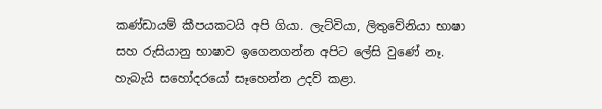කණ්ඩායම් කීපයකටයි අපි ගියා. ලැට්වියා, ලිතුවේනියා භාෂා සහ රුසියානු භාෂාව ඉගෙනගන්න අපිට ලේසි වුණේ නෑ. හැබැයි සහෝදරයෝ සෑහෙන්න උදව් කළා.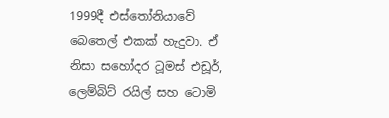1999දී එස්තෝනියාවේ බෙතෙල් එකක් හැදුවා. ඒ නිසා සහෝදර ටූමස් එඩූර්, ලෙම්බිට් රයිල් සහ ටොමි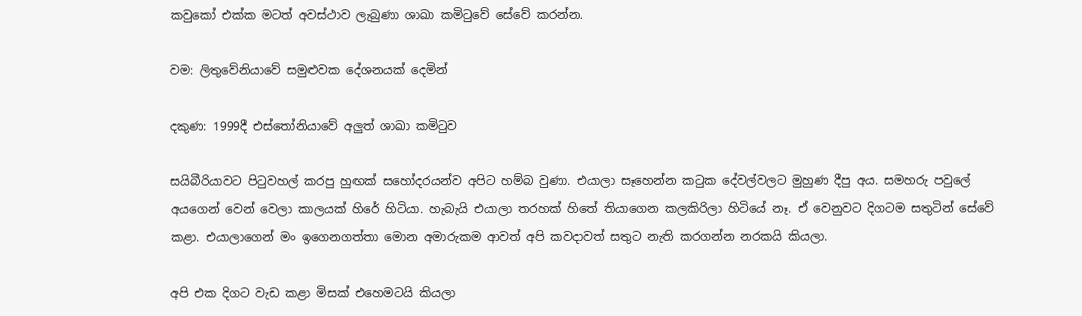කවුකෝ එක්ක මටත් අවස්ථාව ලැබුණා ශාඛා කමිටුවේ සේවේ කරන්න.

වම: ලිතුවේනියාවේ සමුළුවක දේශනයක් දෙමින්

දකුණ: 1999දී එස්තෝනියාවේ අලුත් ශාඛා කමිටුව

සයිබීරියාවට පිටුවහල් කරපු හුඟක් සහෝදරයන්ව අපිට හම්බ වුණා. එයාලා සෑහෙන්න කටුක දේවල්වලට මුහුණ දීපු අය. සමහරු පවුලේ අයගෙන් වෙන් වෙලා කාලයක් හිරේ හිටියා. හැබැයි එයාලා තරහක් හිතේ තියාගෙන කලකිරිලා හිටියේ නෑ. ඒ වෙනුවට දිගටම සතුටින් සේවේ කළා. එයාලාගෙන් මං ඉගෙනගත්තා මොන අමාරුකම ආවත් අපි කවදාවත් සතුට නැති කරගන්න නරකයි කියලා.

අපි එක දිගට වැඩ කළා මිසක් එහෙමටයි කියලා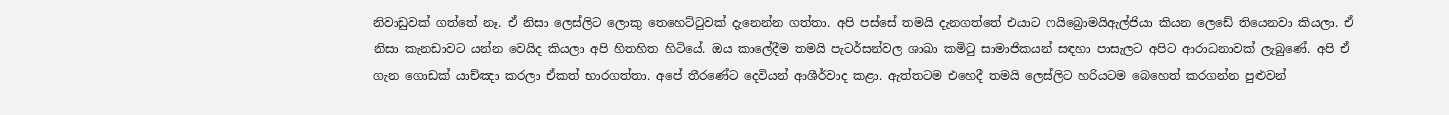නිවාඩුවක් ගත්තේ නෑ. ඒ නිසා ලෙස්ලිට ලොකු තෙහෙට්ටුවක් දැනෙන්න ගත්තා. අපි පස්සේ තමයි දැනගත්තේ එයාට ෆයිබ්‍රොමයිඇල්ජියා කියන ලෙඩේ තියෙනවා කියලා. ඒ නිසා කැනඩාවට යන්න වෙයිද කියලා අපි හිතහිත හිටියේ. ඔය කාලේදීම තමයි පැටර්සන්වල ශාඛා කමිටු සාමාජිකයන් සඳහා පාසැලට අපිට ආරාධනාවක් ලැබුණේ. අපි ඒ ගැන ගොඩක් යාච්ඤා කරලා ඒකත් භාරගත්තා. අපේ තීරණේට දෙවියන් ආශීර්වාද කළා. ඇත්තටම එහෙදී තමයි ලෙස්ලිට හරියටම බෙහෙත් කරගන්න පුළුවන්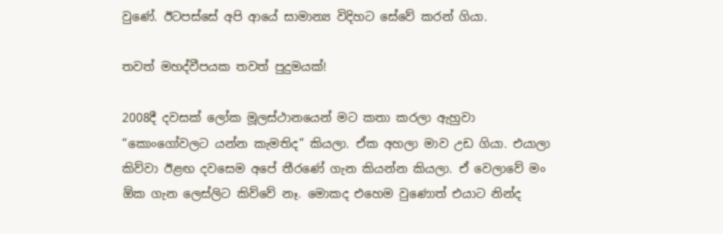වුණේ. ඊටපස්සේ අපි ආයේ සාමාන්‍ය විදිහට සේවේ කරන් ගියා.

තවත් මහද්වීපයක තවත් පුදුමයක්!

2008දී දවසක් ලෝක මූලස්ථානයෙන් මට කතා කරලා ඇහුවා “කොංගෝවලට යන්න කැමතිද” කියලා. ඒක අහලා මාව උඩ ගියා. එයාලා කිව්වා ඊළඟ දවසෙම අපේ තීරණේ ගැන කියන්න කියලා. ඒ වෙලාවේ මං ඕක ගැන ලෙස්ලිට කිව්වේ නෑ. මොකද එහෙම වුණොත් එයාට නින්ද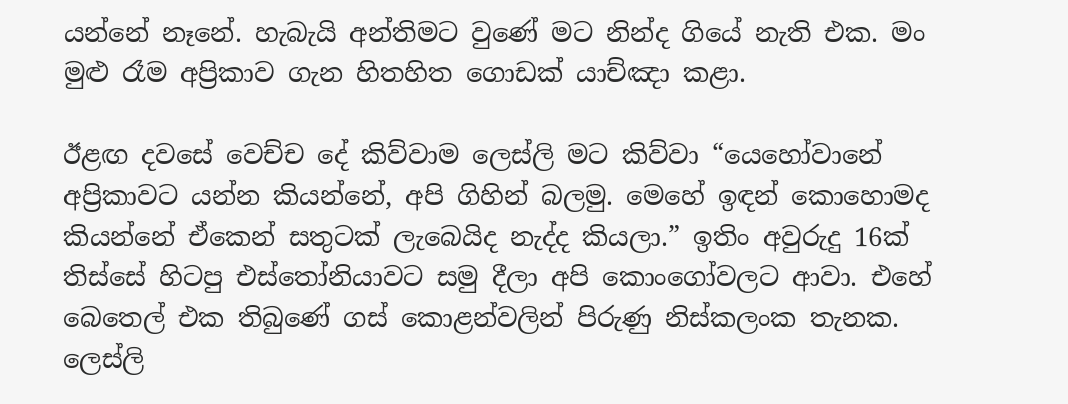යන්නේ නෑනේ. හැබැයි අන්තිමට වුණේ මට නින්ද ගියේ නැති එක. මං මුළු රෑම අප්‍රිකාව ගැන හිතහිත ගොඩක් යාච්ඤා කළා.

ඊළඟ දවසේ වෙච්ච දේ කිව්වාම ලෙස්ලි මට කිව්වා “යෙහෝවානේ අප්‍රිකාවට යන්න කියන්නේ, අපි ගිහින් බලමු. මෙහේ ඉඳන් කොහොමද කියන්නේ ඒකෙන් සතුටක් ලැබෙයිද නැද්ද කියලා.” ඉතිං අවුරුදු 16ක් තිස්සේ හිටපු එස්තෝනියාවට සමු දීලා අපි කොංගෝවලට ආවා. එහේ බෙතෙල් එක තිබුණේ ගස් කොළන්වලින් පිරුණු නිස්කලංක තැනක. ලෙස්ලි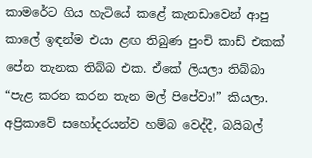කාමරේට ගිය හැටියේ කළේ කැනඩාවෙන් ආපු කාලේ ඉඳන්ම එයා ළඟ තිබුණ පුංචි කාඩ් එකක් පේන තැනක තිබ්බ එක. ඒකේ ලියලා තිබ්බා “පැළ කරන කරන තැන මල් පිපේවා!” කියලා. අප්‍රිකාවේ සහෝදරයන්ව හම්බ වෙද්දී, බයිබල්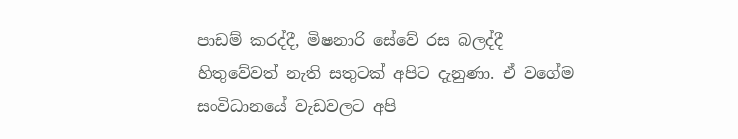පාඩම් කරද්දී, මිෂනාරි සේවේ රස බලද්දී හිතුවේවත් නැති සතුටක් අපිට දැනුණා. ඒ වගේම සංවිධානයේ වැඩවලට අපි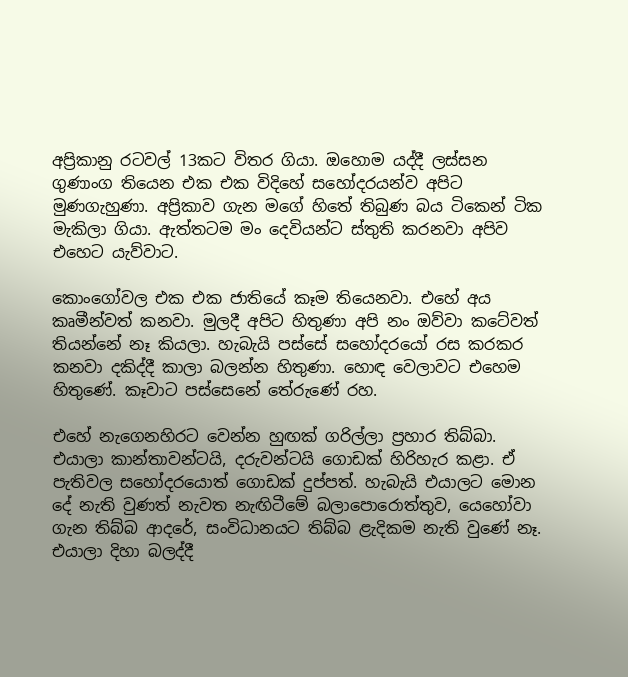අප්‍රිකානු රටවල් 13කට විතර ගියා. ඔහොම යද්දී ලස්සන ගුණාංග තියෙන එක එක විදිහේ සහෝදරයන්ව අපිට මුණගැහුණා. අප්‍රිකාව ගැන මගේ හිතේ තිබුණ බය ටිකෙන් ටික මැකිලා ගියා. ඇත්තටම මං දෙවියන්ට ස්තුති කරනවා අපිව එහෙට යැව්වාට.

කොංගෝවල එක එක ජාතියේ කෑම තියෙනවා. එහේ අය කෘමීන්වත් කනවා. මුලදී අපිට හිතුණා අපි නං ඔව්වා කටේවත් තියන්නේ නෑ කියලා. හැබැයි පස්සේ සහෝදරයෝ රස කරකර කනවා දකිද්දී කාලා බලන්න හිතුණා. හොඳ වෙලාවට එහෙම හිතුණේ. කෑවාට පස්සෙනේ තේරුණේ රහ.

එහේ නැගෙනහිරට වෙන්න හුඟක් ගරිල්ලා ප්‍රහාර තිබ්බා. එයාලා කාන්තාවන්ටයි, දරුවන්ටයි ගොඩක් හිරිහැර කළා. ඒ පැතිවල සහෝදරයොත් ගොඩක් දුප්පත්. හැබැයි එයාලට මොන දේ නැති වුණත් නැවත නැඟිටීමේ බලාපොරොත්තුව, යෙහෝවා ගැන තිබ්බ ආදරේ, සංවිධානයට තිබ්බ ළැදිකම නැති වුණේ නෑ. එයාලා දිහා බලද්දී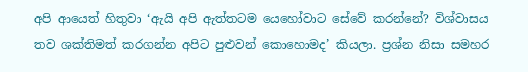අපි ආයෙත් හිතුවා ‘ඇයි අපි ඇත්තටම යෙහෝවාට සේවේ කරන්නේ? විශ්වාසය තව ශක්තිමත් කරගන්න අපිට පුළුවන් කොහොමද’ කියලා. ප්‍රශ්න නිසා සමහර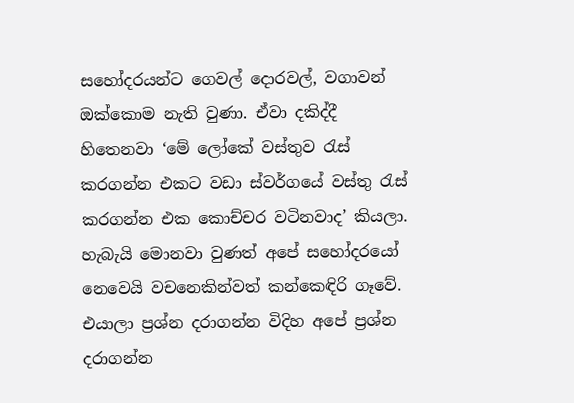සහෝදරයන්ට ගෙවල් දොරවල්, වගාවන් ඔක්කොම නැති වුණා. ඒවා දකිද්දී හිතෙනවා ‘මේ ලෝකේ වස්තුව රැස් කරගන්න එකට වඩා ස්වර්ගයේ වස්තු රැස් කරගන්න එක කොච්චර වටිනවාද’ කියලා. හැබැයි මොනවා වුණත් අපේ සහෝදරයෝ නෙවෙයි වචනෙකින්වත් කන්කෙඳිරි ගෑවේ. එයාලා ප්‍රශ්න දරාගන්න විදිහ අපේ ප්‍රශ්න දරාගන්න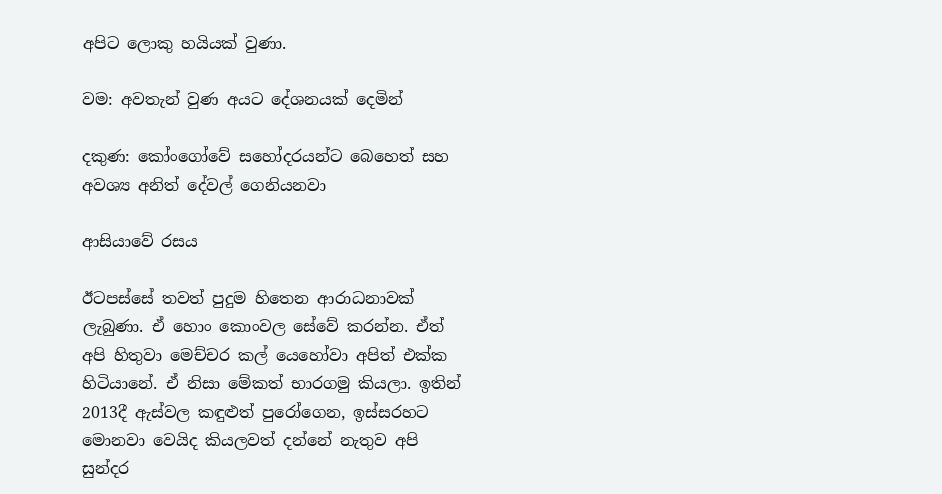අපිට ලොකු හයියක් වුණා.

වම: අවතැන් වුණ අයට දේශනයක් දෙමින්

දකුණ: කෝංගෝවේ සහෝදරයන්ට බෙහෙත් සහ අවශ්‍ය අනිත් දේවල් ගෙනියනවා

ආසියාවේ රසය

ඊටපස්සේ තවත් පුදුම හිතෙන ආරාධනාවක් ලැබුණා. ඒ හොං කොංවල සේවේ කරන්න. ඒත් අපි හිතුවා මෙච්චර කල් යෙහෝවා අපිත් එක්ක හිටියානේ. ඒ නිසා මේකත් භාරගමු කියලා. ඉතින් 2013දී ඇස්වල කඳුළුත් පුරෝගෙන, ඉස්සරහට මොනවා වෙයිද කියලවත් දන්නේ නැතුව අපි සුන්දර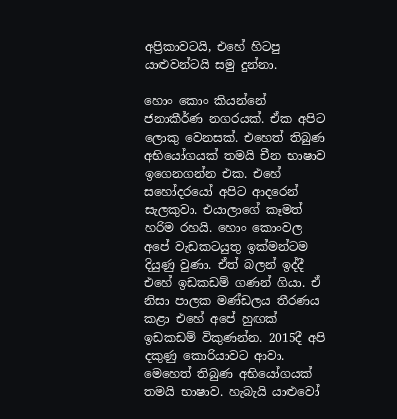අප්‍රිකාවටයි, එහේ හිටපු යාළුවන්ටයි සමු දුන්නා.

හොං කොං කියන්නේ ජනාකීර්ණ නගරයක්. ඒක අපිට ලොකු වෙනසක්. එහෙත් තිබුණ අභියෝගයක් තමයි චීන භාෂාව ඉගෙනගන්න එක. එහේ සහෝදරයෝ අපිට ආදරෙන් සැලකුවා. එයාලාගේ කෑමත් හරිම රහයි. හොං කොංවල අපේ වැඩකටයුතු ඉක්මන්ටම දියුණු වුණා. ඒත් බලන් ඉද්දී එහේ ඉඩකඩම් ගණන් ගියා. ඒ නිසා පාලක මණ්ඩලය තීරණය කළා එහේ අපේ හුඟක් ඉඩකඩම් විකුණන්න. 2015දී අපි දකුණු කොරියාවට ආවා. මෙහෙත් තිබුණ අභියෝගයක් තමයි භාෂාව. හැබැයි යාළුවෝ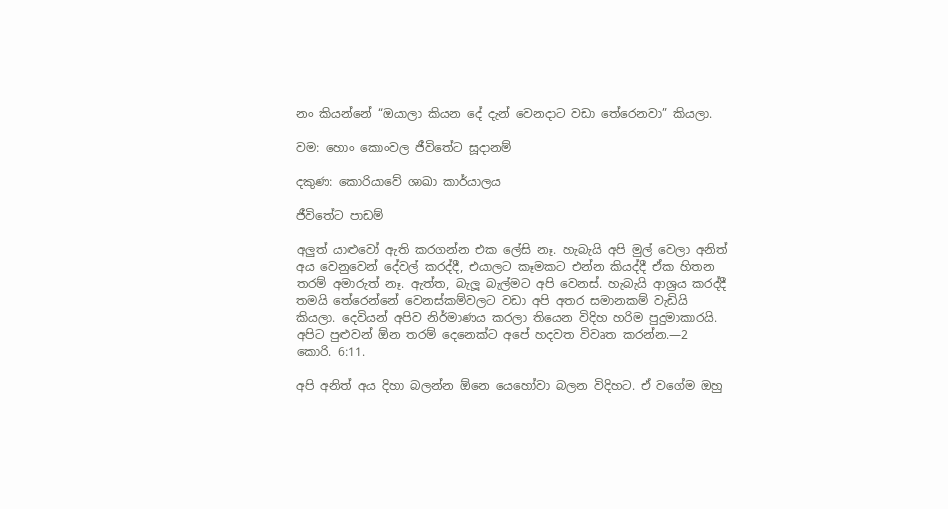නං කියන්නේ “ඔයාලා කියන දේ දැන් වෙනදාට වඩා තේරෙනවා” කියලා.

වම: හොං කොංවල ජීවිතේට සූදානම්

දකුණ: කොරියාවේ ශාඛා කාර්යාලය

ජීවිතේට පාඩම්

අලුත් යාළුවෝ ඇති කරගන්න එක ලේසි නෑ. හැබැයි අපි මුල් වෙලා අනිත් අය වෙනුවෙන් දේවල් කරද්දී, එයාලට කෑමකට එන්න කියද්දී ඒක හිතන තරම් අමාරුත් නෑ. ඇත්ත, බැලූ බැල්මට අපි වෙනස්. හැබැයි ආශ්‍රය කරද්දී තමයි තේරෙන්නේ වෙනස්කම්වලට වඩා අපි අතර සමානකම් වැඩියි කියලා. දෙවියන් අපිව නිර්මාණය කරලා තියෙන විදිහ හරිම පුදුමාකාරයි. අපිට පුළුවන් ඕන තරම් දෙනෙක්ට අපේ හදවත විවෘත කරන්න.—2 කොරි. 6:11.

අපි අනිත් අය දිහා බලන්න ඕනෙ යෙහෝවා බලන විදිහට. ඒ වගේම ඔහු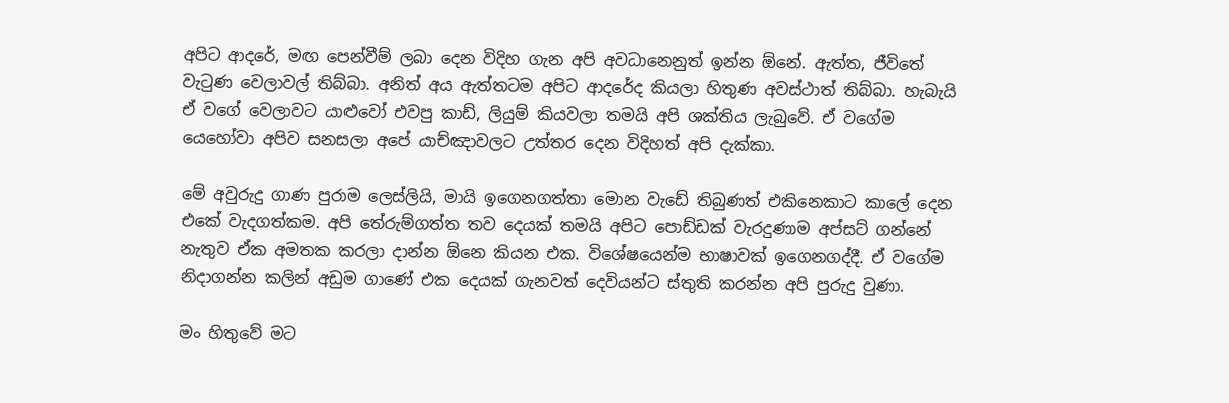අපිට ආදරේ, මඟ පෙන්වීම් ලබා දෙන විදිහ ගැන අපි අවධානෙනුත් ඉන්න ඕනේ. ඇත්ත, ජීවිතේ වැටුණ වෙලාවල් තිබ්බා. අනිත් අය ඇත්තටම අපිට ආදරේද කියලා හිතුණ අවස්ථාත් තිබ්බා. හැබැයි ඒ වගේ වෙලාවට යාළුවෝ එවපු කාඩ්, ලියුම් කියවලා තමයි අපි ශක්තිය ලැබුවේ. ඒ වගේම යෙහෝවා අපිව සනසලා අපේ යාච්ඤාවලට උත්තර දෙන විදිහත් අපි දැක්කා.

මේ අවුරුදු ගාණ පුරාම ලෙස්ලියි, මායි ඉගෙනගත්තා මොන වැඩේ තිබුණත් එකිනෙකාට කාලේ දෙන එකේ වැදගත්කම. අපි තේරුම්ගත්ත තව දෙයක් තමයි අපිට පොඩ්ඩක් වැරදුණාම අප්සට් ගන්නේ නැතුව ඒක අමතක කරලා දාන්න ඕනෙ කියන එක. විශේෂයෙන්ම භාෂාවක් ඉගෙනගද්දී. ඒ වගේම නිදාගන්න කලින් අඩුම ගාණේ එක දෙයක් ගැනවත් දෙවියන්ට ස්තුති කරන්න අපි පුරුදු වුණා.

මං හිතුවේ මට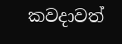කවදාවත්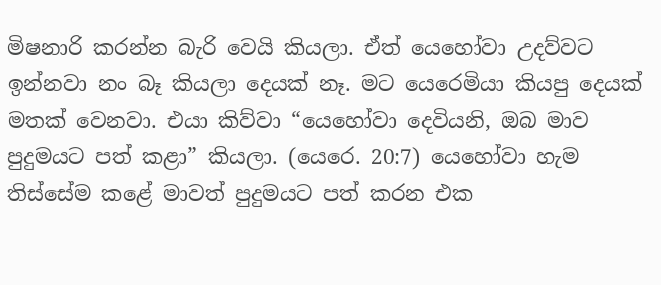මිෂනාරි කරන්න බැරි වෙයි කියලා. ඒත් යෙහෝවා උදව්වට ඉන්නවා නං බෑ කියලා දෙයක් නෑ. මට යෙරෙමියා කියපු දෙයක් මතක් වෙනවා. එයා කිව්වා “යෙහෝවා දෙවියනි, ඔබ මාව පුදුමයට පත් කළා” කියලා. (යෙරෙ. 20:7) යෙහෝවා හැම තිස්සේම කළේ මාවත් පුදුමයට පත් කරන එක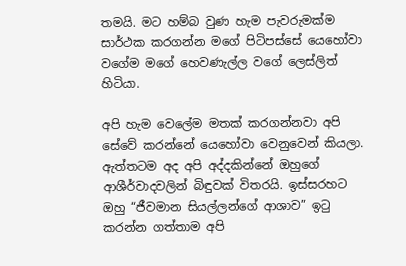තමයි. මට හම්බ වුණ හැම පැවරුමක්ම සාර්ථක කරගන්න මගේ පිටිපස්සේ යෙහෝවා වගේම මගේ හෙවණැල්ල වගේ ලෙස්ලිත් හිටියා.

අපි හැම වෙලේම මතක් කරගන්නවා අපි සේවේ කරන්නේ යෙහෝවා වෙනුවෙන් කියලා. ඇත්තටම අද අපි අද්දකින්නේ ඔහුගේ ආශීර්වාදවලින් බිඳුවක් විතරයි. ඉස්සරහට ඔහු “ජීවමාන සියල්ලන්ගේ ආශාව” ඉටු කරන්න ගත්තාම අපි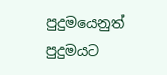පුදුමයෙනුත් පුදුමයට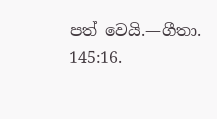පත් වෙයි.—ගීතා. 145:16.